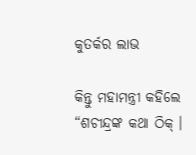କୁତର୍କର ଲାଭ

କିନ୍ତୁ ମହାମନ୍ତ୍ରୀ କହିଲେ “ଶଚୀନ୍ଦ୍ରଙ୍କ କଥା ଠିକ୍ ।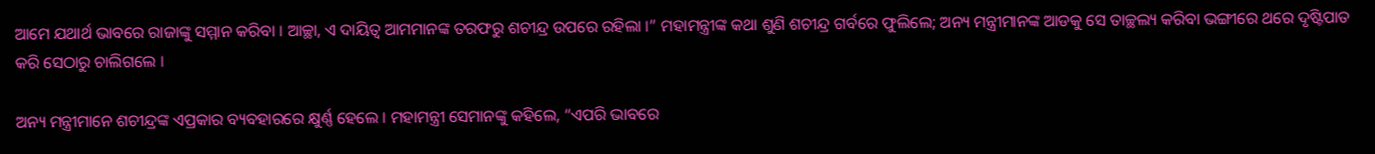ଆମେ ଯଥାର୍ଥ ଭାବରେ ରାଜାଙ୍କୁ ସମ୍ମାନ କରିବା । ଆଚ୍ଛା, ଏ ଦାୟିତ୍ୱ ଆମମାନଙ୍କ ତରଫରୁ ଶଚୀନ୍ଦ୍ର ଉପରେ ରହିଲା ।” ମହାମନ୍ତ୍ରୀଙ୍କ କଥା ଶୁଣି ଶଚୀନ୍ଦ୍ର ଗର୍ବରେ ଫୁଲିଲେ; ଅନ୍ୟ ମନ୍ତ୍ରୀମାନଙ୍କ ଆଡକୁ ସେ ତାଚ୍ଛଲ୍ୟ କରିବା ଭଙ୍ଗୀରେ ଥରେ ଦୃଷ୍ଟିପାତ କରି ସେଠାରୁ ଚାଲିଗଲେ ।

ଅନ୍ୟ ମନ୍ତ୍ରୀମାନେ ଶଚୀନ୍ଦ୍ରଙ୍କ ଏପ୍ରକାର ବ୍ୟବହାରରେ କ୍ଷୁର୍ଣ୍ଣ ହେଲେ । ମହାମନ୍ତ୍ରୀ ସେମାନଙ୍କୁ କହିଲେ, “ଏପରି ଭାବରେ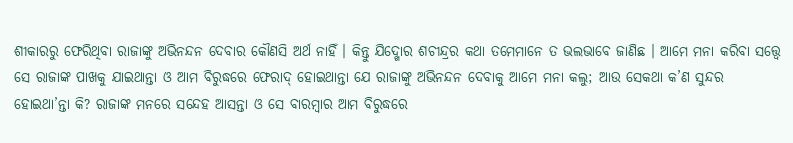ଶୀକାରରୁ ଫେରିଥିବା ରାଜାଙ୍କୁ ଅଭିନନ୍ଦନ ଦେବାର କୌଣସି ଅର୍ଥ ନାହିଁ । କିନ୍ତୁ ଯିଦ୍ଖୋର ଶଚୀନ୍ଦ୍ରର କଥା ତମେମାନେ ତ ଭଲଭାବେ ଜାଣିଛ । ଆମେ ମନା କରିବା ସତ୍ତ୍ୱେ ସେ ରାଜାଙ୍କ ପାଖକୁ ଯାଇଥାନ୍ତା ଓ ଆମ ବିରୁଦ୍ଧରେ ଫେରାଦ୍ ହୋଇଥାନ୍ତା ଯେ ରାଜାଙ୍କୁ ଅଭିନନ୍ଦନ ଦେବାକୁ ଆମେ ମନା କଲୁ; ଆଉ ସେକଥା କ’ଣ ସୁନ୍ଦର ହୋଇଥା’ନ୍ତା କି? ରାଜାଙ୍କ ମନରେ ସନ୍ଦେହ ଆସନ୍ତା ଓ ସେ ବାରମ୍ବାର ଆମ ବିରୁଦ୍ଧରେ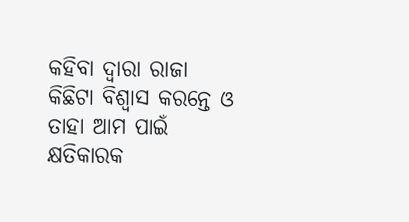କହିବା ଦ୍ୱାରା ରାଜା କିଛିଟା ବିଶ୍ୱାସ କରନ୍ତେ ଓ ତାହା ଆମ ପାଇଁ କ୍ଷତିକାରକ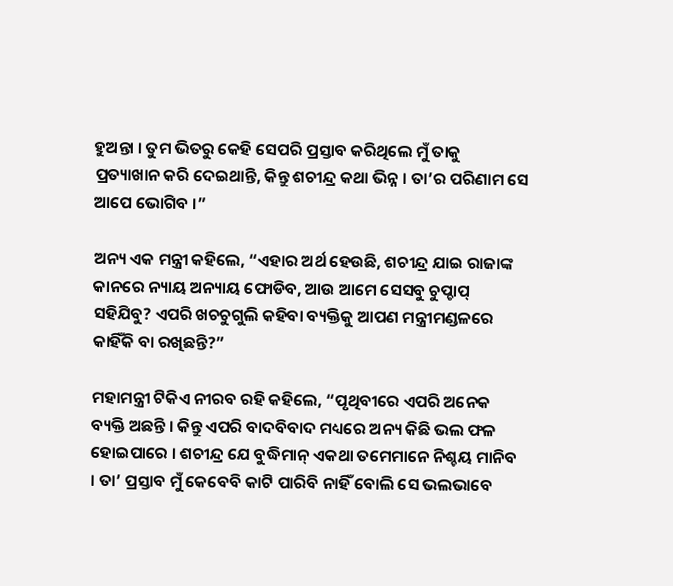ହୁଅନ୍ତା । ତୁମ ଭିତରୁ କେହି ସେପରି ପ୍ରସ୍ତାବ କରିଥିଲେ ମୁଁ ତାକୁ ପ୍ରତ୍ୟାଖାନ କରି ଦେଇଥାନ୍ତି, କିନ୍ତୁ ଶଚୀନ୍ଦ୍ର କଥା ଭିନ୍ନ । ତା’ର ପରିଣାମ ସେ ଆପେ ଭୋଗିବ ।”

ଅନ୍ୟ ଏକ ମନ୍ତ୍ରୀ କହିଲେ, “ଏହାର ଅର୍ଥ ହେଉଛି, ଶଚୀନ୍ଦ୍ର ଯାଇ ରାଜାଙ୍କ କାନରେ ନ୍ୟାୟ ଅନ୍ୟାୟ ଫୋଡିବ, ଆଉ ଆମେ ସେସବୁ ଚୁପ୍ଚାପ୍ ସହିଯିବୁ? ଏପରି ଖଚଚୁଗୁଲି କହିବା ବ୍ୟକ୍ତିକୁ ଆପଣ ମନ୍ତ୍ରୀମଣ୍ଡଳରେ କାହିଁକି ବା ରଖିଛନ୍ତି?”

ମହାମନ୍ତ୍ରୀ ଟିକିଏ ନୀରବ ରହି କହିଲେ, “ପୃଥିବୀରେ ଏପରି ଅନେକ ବ୍ୟକ୍ତି ଅଛନ୍ତି । କିନ୍ତୁ ଏପରି ବାଦବିବାଦ ମଧ୍ୟରେ ଅନ୍ୟ କିଛି ଭଲ ଫଳ ହୋଇପାରେ । ଶଚୀନ୍ଦ୍ର ଯେ ବୁଦ୍ଧିମାନ୍ ଏକଥା ତମେମାନେ ନିଶ୍ଚୟ ମାନିବ । ତା’ ପ୍ରସ୍ତାବ ମୁଁ କେବେବି କାଟି ପାରିବି ନାହିଁ ବୋଲି ସେ ଭଲଭାବେ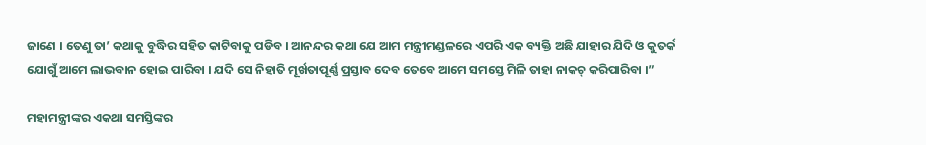ଜାଣେ । ତେଣୁ ତା’ କଥାକୁ ବୁଦ୍ଧିର ସହିତ କାଟିବାକୁ ପଡିବ । ଆନନ୍ଦର କଥା ଯେ ଆମ ମନ୍ତ୍ରୀମଣ୍ଡଳରେ ଏପରି ଏକ ବ୍ୟକ୍ତି ଅଛି ଯାହାର ଯିଦି ଓ କୁତର୍କ ଯୋଗୁଁ ଆମେ ଲାଭବାନ ହୋଇ ପାରିବା । ଯଦି ସେ ନିହାତି ମୂର୍ଖତାପୂର୍ଣ୍ଣ ପ୍ରସ୍ତାବ ଦେବ ତେବେ ଆମେ ସମସ୍ତେ ମିଳି ତାହା ନାକଚ୍ କରିପାରିବା ।”

ମହାମନ୍ତ୍ରୀଙ୍କର ଏକଥା ସମସ୍ତିଙ୍କର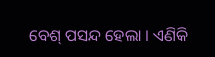ବେଶ୍ ପସନ୍ଦ ହେଲା । ଏଣିକି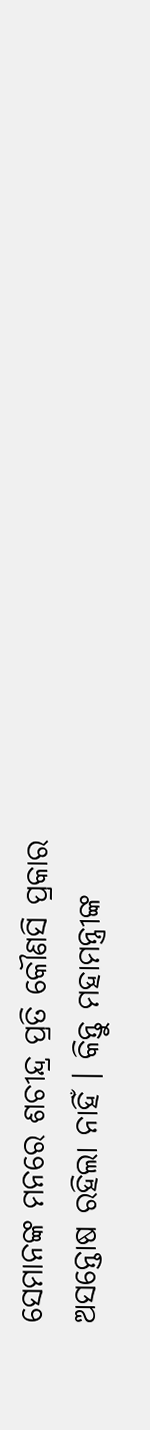ସେମାନଙ୍କ ମନରେ ଶଚୀନ୍ଦ୍ର ପ୍ରତି କୌଣସି ପ୍ରକାର ଅସନ୍ତୋଷ ରହିଲା ନାହିଁ । କିନ୍ତୁ ମହାମନ୍ତ୍ରୀଙ୍କ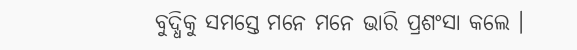ବୁଦ୍ଧିକୁ ସମସ୍ତେ ମନେ ମନେ ଭାରି ପ୍ରଶଂସା କଲେ ।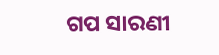ଗପ ସାରଣୀ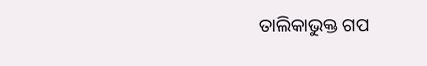ତାଲିକାଭୁକ୍ତ ଗପ